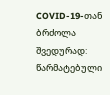COVID-19-თან ბრძოლა შვედურად: წარმატებული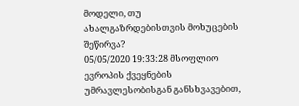მოდელი, თუ ახალგაზრდებისთვის მოხუცების შეწირვა?
05/05/2020 19:33:28 მსოფლიო
ევროპის ქვეყნების უმრავლესობისგან განსხვავებით,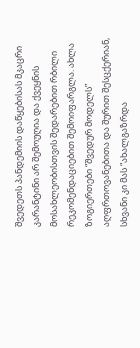შვედეთს პანდემიის დაწყებისას მკაცრი კარანტინი არ შემოუღია და ქვეყნის მოსახლეობისთვის შედარებით რბილი რეკომენდაციებით შემოიფარგლა. ახლა ზოგიერთები “შვედურ მოდელს” აღფრთოვანებითა და შურით შესცქერიან, სხვანი კი მას “ახალგაზრდა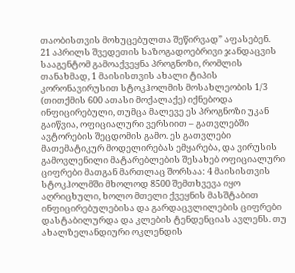თაობისთვის მოხუცებულთა შეწირვად” აფასებენ.
21 აპრილს შვედეთის საზოგადოებრივი ჯანდაცვის სააგენტომ გამოაქვეყნა პროგნოზი, რომლის თანახმად, 1 მაისისთვის ახალი ტიპის კორონავირუსით სტოკჰოლმის მოსახლეობის 1/3 (თითქმის 600 ათასი მოქალაქე) იქნებოდა ინფიცირებული, თუმცა მალევე ეს პროგნოზი უკან გაიწვია, ოფიციალური ვერსიით – გათვლებში ავტორების შეცდომის გამო. ეს გათვლები მათემატიკურ მოდელირებას ემყარება, და ვირუსის გამოვლენილი მატარებლების შესახებ ოფიციალური ციფრები მათგან მართლაც შორსაა: 4 მაისისთვის სტოკჰოლმში მხოლოდ 8500 შემთხვევა იყო აღრიცხული, ხოლო მთელი ქვეყნის მასშტაბით ინფიცირებულებისა და გარდაცვლილების ციფრები დასტაბილურდა და კლების ტენდენციას ავლენს. თუ ახალზელანდიური ოკლენდის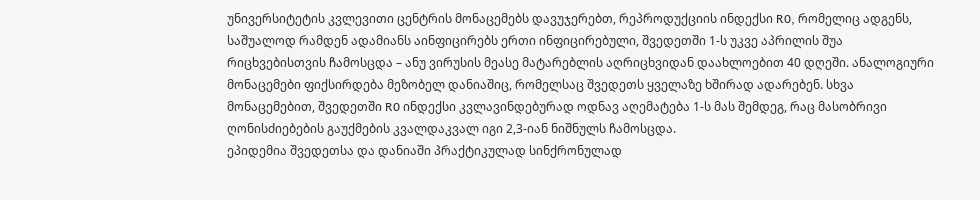უნივერსიტეტის კვლევითი ცენტრის მონაცემებს დავუჯერებთ, რეპროდუქციის ინდექსი R0, რომელიც ადგენს, საშუალოდ რამდენ ადამიანს აინფიცირებს ერთი ინფიცირებული, შვედეთში 1-ს უკვე აპრილის შუა რიცხვებისთვის ჩამოსცდა – ანუ ვირუსის მეასე მატარებლის აღრიცხვიდან დაახლოებით 40 დღეში. ანალოგიური მონაცემები ფიქსირდება მეზობელ დანიაშიც, რომელსაც შვედეთს ყველაზე ხშირად ადარებენ. სხვა მონაცემებით, შვედეთში R0 ინდექსი კვლავინდებურად ოდნავ აღემატება 1-ს მას შემდეგ, რაც მასობრივი ღონისძიებების გაუქმების კვალდაკვალ იგი 2,3-იან ნიშნულს ჩამოსცდა.
ეპიდემია შვედეთსა და დანიაში პრაქტიკულად სინქრონულად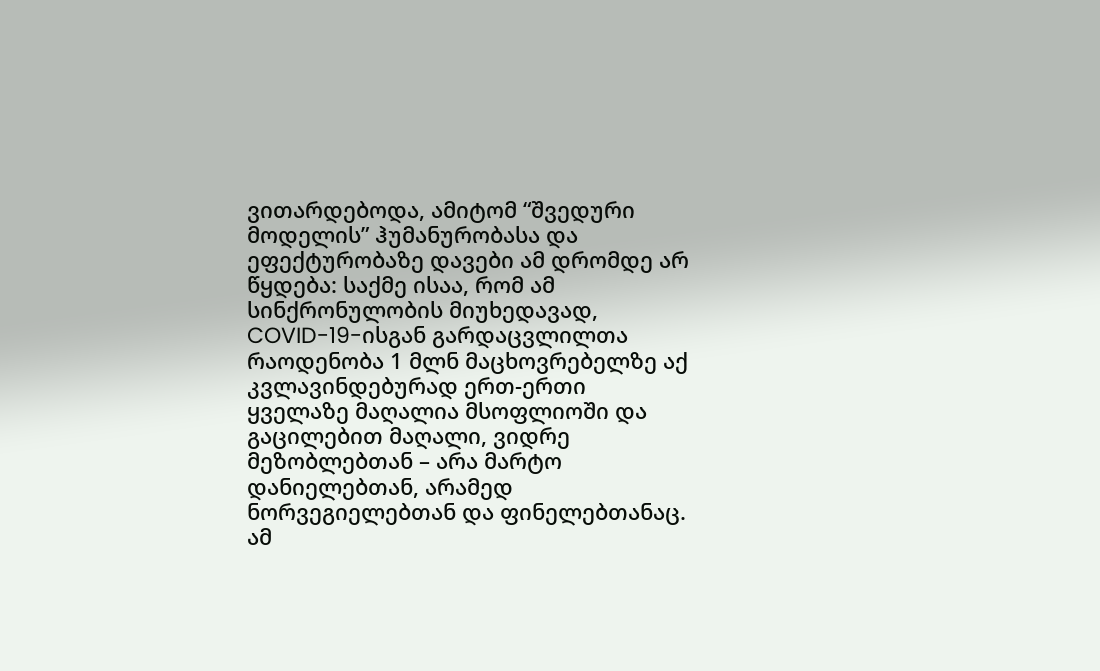ვითარდებოდა, ამიტომ “შვედური მოდელის” ჰუმანურობასა და ეფექტურობაზე დავები ამ დრომდე არ წყდება: საქმე ისაა, რომ ამ სინქრონულობის მიუხედავად, COVID-19-ისგან გარდაცვლილთა რაოდენობა 1 მლნ მაცხოვრებელზე აქ კვლავინდებურად ერთ-ერთი ყველაზე მაღალია მსოფლიოში და გაცილებით მაღალი, ვიდრე მეზობლებთან – არა მარტო დანიელებთან, არამედ ნორვეგიელებთან და ფინელებთანაც. ამ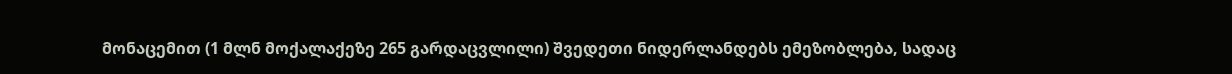მონაცემით (1 მლნ მოქალაქეზე 265 გარდაცვლილი) შვედეთი ნიდერლანდებს ემეზობლება, სადაც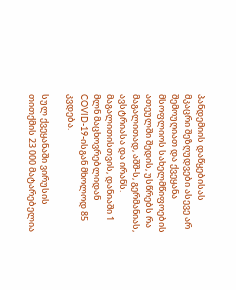პანდემიის დაწყებისას მკაცრი შეზღუდვები ასევე არ შემოუღიათ და ქვეყანა მსოფლიოს სახელმწიფოების ათეულში შედის, უსწრებს რა მაგალითად, აშშ-ს, გერმანიას, ავსტრიასა და ირანს. მაგალითისთვის, დანიაში 1 მლნ მაცხოვრებლიდან COVID-19-ისგან მხოლოდ 85 კვდება.

სულ ქვეყანაში ვირუსის თითქმის 23 000 მატარებელია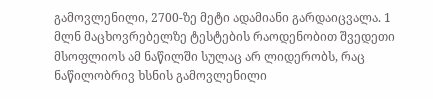გამოვლენილი, 2700-ზე მეტი ადამიანი გარდაიცვალა. 1 მლნ მაცხოვრებელზე ტესტების რაოდენობით შვედეთი მსოფლიოს ამ ნაწილში სულაც არ ლიდერობს, რაც ნაწილობრივ ხსნის გამოვლენილი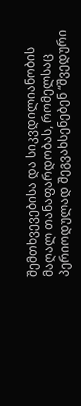შემთხვევებისა და სიკვდილიანობის მაღალ თანაფარდობას, რომელსაც პერიოდულად შეგვახსენებენ “შვედური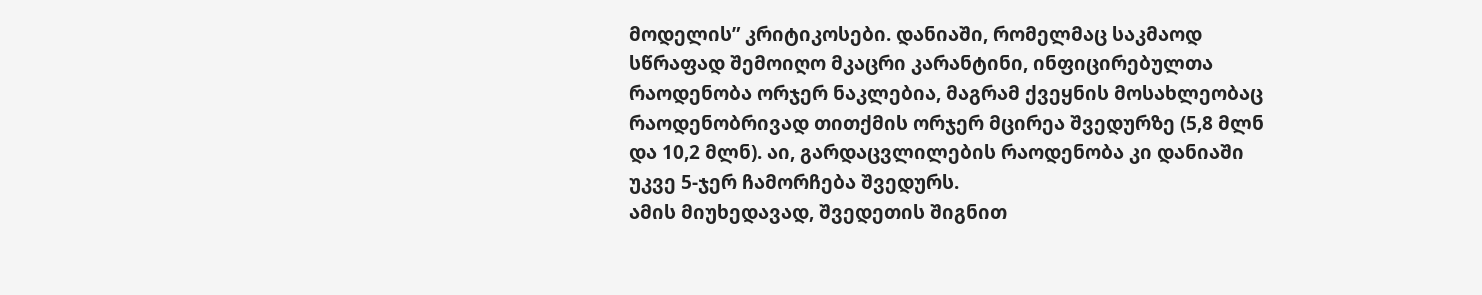მოდელის” კრიტიკოსები. დანიაში, რომელმაც საკმაოდ სწრაფად შემოიღო მკაცრი კარანტინი, ინფიცირებულთა რაოდენობა ორჯერ ნაკლებია, მაგრამ ქვეყნის მოსახლეობაც რაოდენობრივად თითქმის ორჯერ მცირეა შვედურზე (5,8 მლნ და 10,2 მლნ). აი, გარდაცვლილების რაოდენობა კი დანიაში უკვე 5-ჯერ ჩამორჩება შვედურს.
ამის მიუხედავად, შვედეთის შიგნით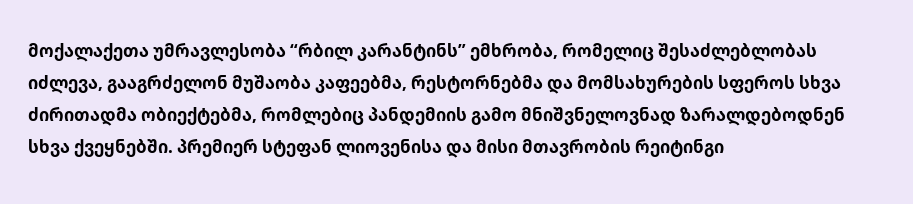მოქალაქეთა უმრავლესობა “რბილ კარანტინს” ემხრობა, რომელიც შესაძლებლობას იძლევა, გააგრძელონ მუშაობა კაფეებმა, რესტორნებმა და მომსახურების სფეროს სხვა ძირითადმა ობიექტებმა, რომლებიც პანდემიის გამო მნიშვნელოვნად ზარალდებოდნენ სხვა ქვეყნებში. პრემიერ სტეფან ლიოვენისა და მისი მთავრობის რეიტინგი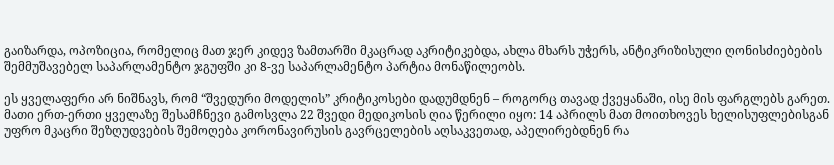გაიზარდა, ოპოზიცია, რომელიც მათ ჯერ კიდევ ზამთარში მკაცრად აკრიტიკებდა, ახლა მხარს უჭერს, ანტიკრიზისული ღონისძიებების შემმუშავებელ საპარლამენტო ჯგუფში კი 8-ვე საპარლამენტო პარტია მონაწილეობს.

ეს ყველაფერი არ ნიშნავს, რომ “შვედური მოდელის” კრიტიკოსები დადუმდნენ – როგორც თავად ქვეყანაში, ისე მის ფარგლებს გარეთ. მათი ერთ-ერთი ყველაზე შესამჩნევი გამოსვლა 22 შვედი მედიკოსის ღია წერილი იყო: 14 აპრილს მათ მოითხოვეს ხელისუფლებისგან უფრო მკაცრი შეზღუდვების შემოღება კორონავირუსის გავრცელების აღსაკვეთად, აპელირებდნენ რა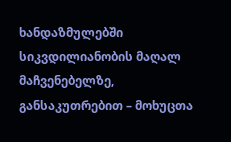ხანდაზმულებში სიკვდილიანობის მაღალ მაჩვენებელზე, განსაკუთრებით – მოხუცთა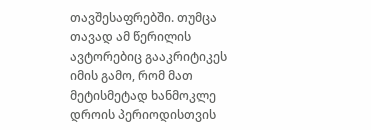თავშესაფრებში. თუმცა თავად ამ წერილის ავტორებიც გააკრიტიკეს იმის გამო, რომ მათ მეტისმეტად ხანმოკლე დროის პერიოდისთვის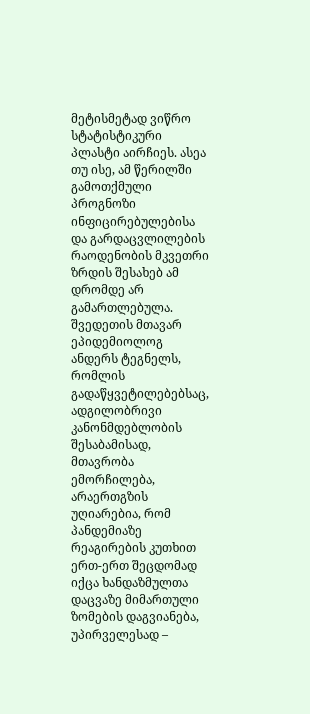მეტისმეტად ვიწრო სტატისტიკური პლასტი აირჩიეს. ასეა თუ ისე, ამ წერილში გამოთქმული პროგნოზი ინფიცირებულებისა და გარდაცვლილების რაოდენობის მკვეთრი ზრდის შესახებ ამ დრომდე არ გამართლებულა.
შვედეთის მთავარ ეპიდემიოლოგ ანდერს ტეგნელს, რომლის გადაწყვეტილებებსაც, ადგილობრივი კანონმდებლობის შესაბამისად, მთავრობა ემორჩილება, არაერთგზის უღიარებია, რომ პანდემიაზე რეაგირების კუთხით ერთ-ერთ შეცდომად იქცა ხანდაზმულთა დაცვაზე მიმართული ზომების დაგვიანება, უპირველესად –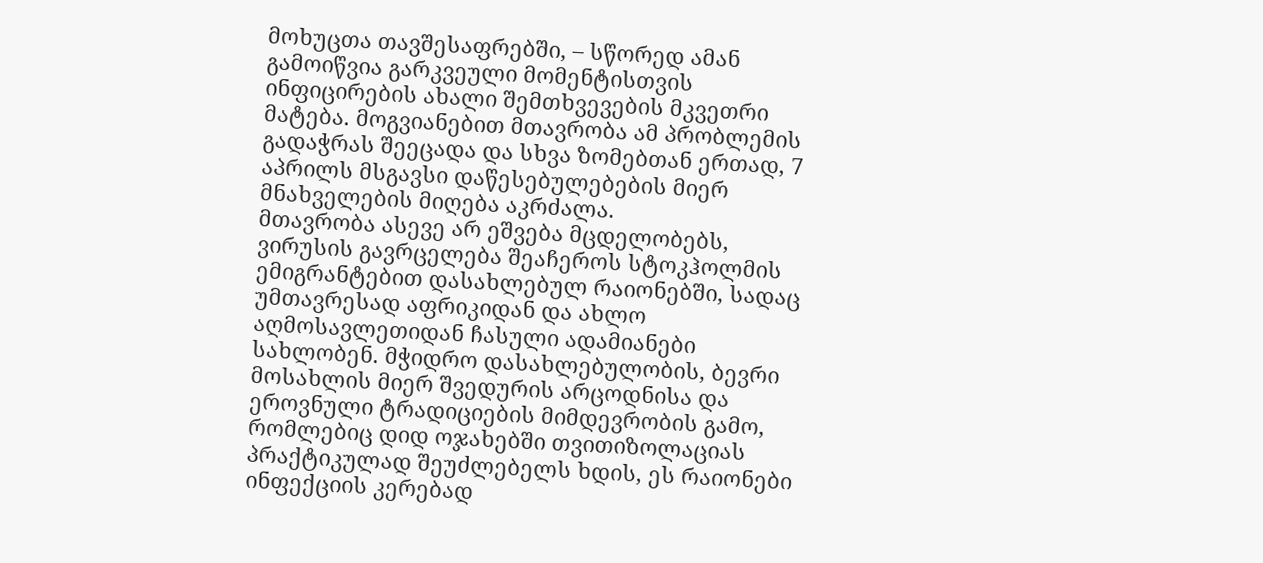მოხუცთა თავშესაფრებში, – სწორედ ამან გამოიწვია გარკვეული მომენტისთვის ინფიცირების ახალი შემთხვევების მკვეთრი მატება. მოგვიანებით მთავრობა ამ პრობლემის გადაჭრას შეეცადა და სხვა ზომებთან ერთად, 7 აპრილს მსგავსი დაწესებულებების მიერ მნახველების მიღება აკრძალა.
მთავრობა ასევე არ ეშვება მცდელობებს, ვირუსის გავრცელება შეაჩეროს სტოკჰოლმის ემიგრანტებით დასახლებულ რაიონებში, სადაც უმთავრესად აფრიკიდან და ახლო აღმოსავლეთიდან ჩასული ადამიანები სახლობენ. მჭიდრო დასახლებულობის, ბევრი მოსახლის მიერ შვედურის არცოდნისა და ეროვნული ტრადიციების მიმდევრობის გამო, რომლებიც დიდ ოჯახებში თვითიზოლაციას პრაქტიკულად შეუძლებელს ხდის, ეს რაიონები ინფექციის კერებად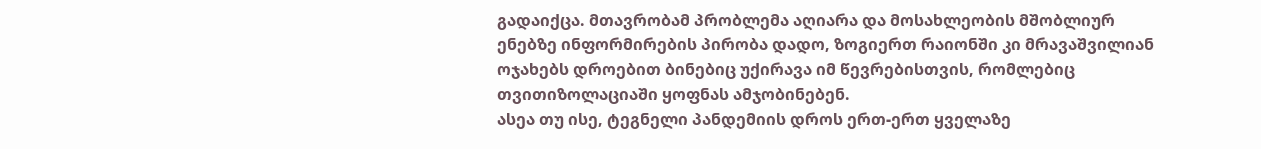გადაიქცა. მთავრობამ პრობლემა აღიარა და მოსახლეობის მშობლიურ ენებზე ინფორმირების პირობა დადო, ზოგიერთ რაიონში კი მრავაშვილიან ოჯახებს დროებით ბინებიც უქირავა იმ წევრებისთვის, რომლებიც თვითიზოლაციაში ყოფნას ამჯობინებენ.
ასეა თუ ისე, ტეგნელი პანდემიის დროს ერთ-ერთ ყველაზე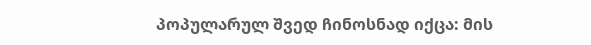პოპულარულ შვედ ჩინოსნად იქცა: მის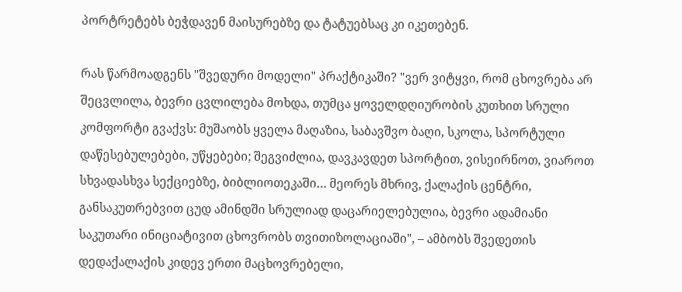პორტრეტებს ბეჭდავენ მაისურებზე და ტატუებსაც კი იკეთებენ.

რას წარმოადგენს "შვედური მოდელი" პრაქტიკაში? "ვერ ვიტყვი, რომ ცხოვრება არ შეცვლილა, ბევრი ცვლილება მოხდა, თუმცა ყოველდღიურობის კუთხით სრული კომფორტი გვაქვს: მუშაობს ყველა მაღაზია, საბავშვო ბაღი, სკოლა, სპორტული დაწესებულებები, უწყებები; შეგვიძლია, დავკავდეთ სპორტით, ვისეირნოთ, ვიაროთ სხვადასხვა სექციებზე, ბიბლიოთეკაში… მეორეს მხრივ, ქალაქის ცენტრი, განსაკუთრებვით ცუდ ამინდში სრულიად დაცარიელებულია, ბევრი ადამიანი საკუთარი ინიციატივით ცხოვრობს თვითიზოლაციაში", – ამბობს შვედეთის დედაქალაქის კიდევ ერთი მაცხოვრებელი,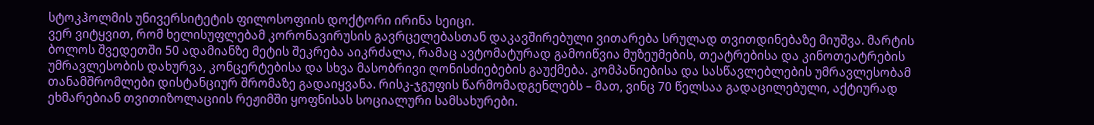სტოკჰოლმის უნივერსიტეტის ფილოსოფიის დოქტორი ირინა სეიცი.
ვერ ვიტყვით, რომ ხელისუფლებამ კორონავირუსის გავრცელებასთან დაკავშირებული ვითარება სრულად თვითდინებაზე მიუშვა. მარტის ბოლოს შვედეთში 50 ადამიანზე მეტის შეკრება აიკრძალა, რამაც ავტომატურად გამოიწვია მუზეუმების, თეატრებისა და კინოთეატრების უმრავლესობის დახურვა, კონცერტებისა და სხვა მასობრივი ღონისძიებების გაუქმება. კომპანიებისა და სასწავლებლების უმრავლესობამ თანამშრომლები დისტანციურ შრომაზე გადაიყვანა. რისკ-ჯგუფის წარმომადგენლებს – მათ, ვინც 70 წელსაა გადაცილებული, აქტიურად ეხმარებიან თვითიზოლაციის რეჟიმში ყოფნისას სოციალური სამსახურები.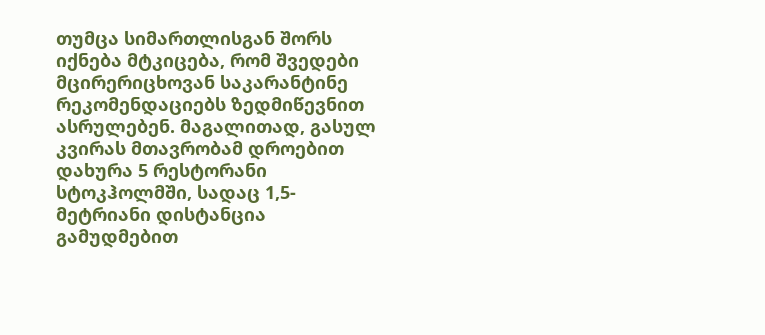თუმცა სიმართლისგან შორს იქნება მტკიცება, რომ შვედები მცირერიცხოვან საკარანტინე რეკომენდაციებს ზედმიწევნით ასრულებენ. მაგალითად, გასულ კვირას მთავრობამ დროებით დახურა 5 რესტორანი სტოკჰოლმში, სადაც 1,5-მეტრიანი დისტანცია გამუდმებით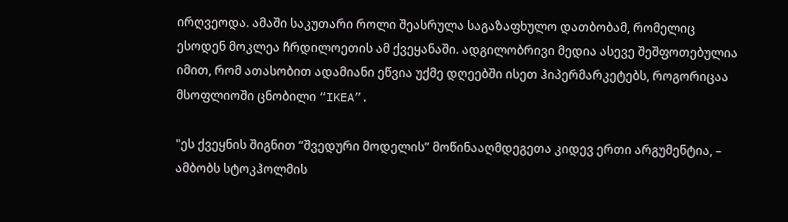ირღვეოდა. ამაში საკუთარი როლი შეასრულა საგაზაფხულო დათბობამ, რომელიც ესოდენ მოკლეა ჩრდილოეთის ამ ქვეყანაში. ადგილობრივი მედია ასევე შეშფოთებულია იმით, რომ ათასობით ადამიანი ეწვია უქმე დღეებში ისეთ ჰიპერმარკეტებს, როგორიცაა მსოფლიოში ცნობილი “IKEA”.

"ეს ქვეყნის შიგნით “შვედური მოდელის” მოწინააღმდეგეთა კიდევ ერთი არგუმენტია, – ამბობს სტოკჰოლმის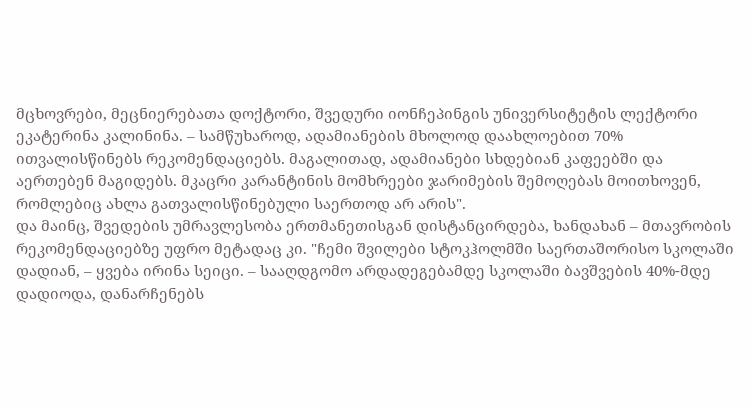მცხოვრები, მეცნიერებათა დოქტორი, შვედური იონჩეპინგის უნივერსიტეტის ლექტორი ეკატერინა კალინინა. – სამწუხაროდ, ადამიანების მხოლოდ დაახლოებით 70% ითვალისწინებს რეკომენდაციებს. მაგალითად, ადამიანები სხდებიან კაფეებში და აერთებენ მაგიდებს. მკაცრი კარანტინის მომხრეები ჯარიმების შემოღებას მოითხოვენ, რომლებიც ახლა გათვალისწინებული საერთოდ არ არის".
და მაინც, შვედების უმრავლესობა ერთმანეთისგან დისტანცირდება, ხანდახან – მთავრობის რეკომენდაციებზე უფრო მეტადაც კი. "ჩემი შვილები სტოკჰოლმში საერთაშორისო სკოლაში დადიან, – ყვება ირინა სეიცი. – სააღდგომო არდადეგებამდე სკოლაში ბავშვების 40%-მდე დადიოდა, დანარჩენებს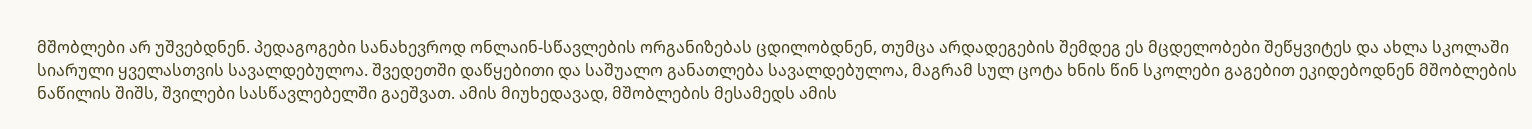მშობლები არ უშვებდნენ. პედაგოგები სანახევროდ ონლაინ-სწავლების ორგანიზებას ცდილობდნენ, თუმცა არდადეგების შემდეგ ეს მცდელობები შეწყვიტეს და ახლა სკოლაში სიარული ყველასთვის სავალდებულოა. შვედეთში დაწყებითი და საშუალო განათლება სავალდებულოა, მაგრამ სულ ცოტა ხნის წინ სკოლები გაგებით ეკიდებოდნენ მშობლების ნაწილის შიშს, შვილები სასწავლებელში გაეშვათ. ამის მიუხედავად, მშობლების მესამედს ამის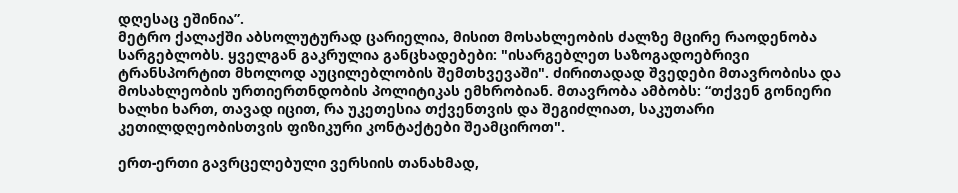დღესაც ეშინია”.
მეტრო ქალაქში აბსოლუტურად ცარიელია, მისით მოსახლეობის ძალზე მცირე რაოდენობა სარგებლობს. ყველგან გაკრულია განცხადებები: "ისარგებლეთ საზოგადოებრივი ტრანსპორტით მხოლოდ აუცილებლობის შემთხვევაში". ძირითადად შვედები მთავრობისა და მოსახლეობის ურთიერთნდობის პოლიტიკას ემხრობიან. მთავრობა ამბობს: “თქვენ გონიერი ხალხი ხართ, თავად იცით, რა უკეთესია თქვენთვის და შეგიძლიათ, საკუთარი კეთილდღეობისთვის ფიზიკური კონტაქტები შეამციროთ".

ერთ-ერთი გავრცელებული ვერსიის თანახმად,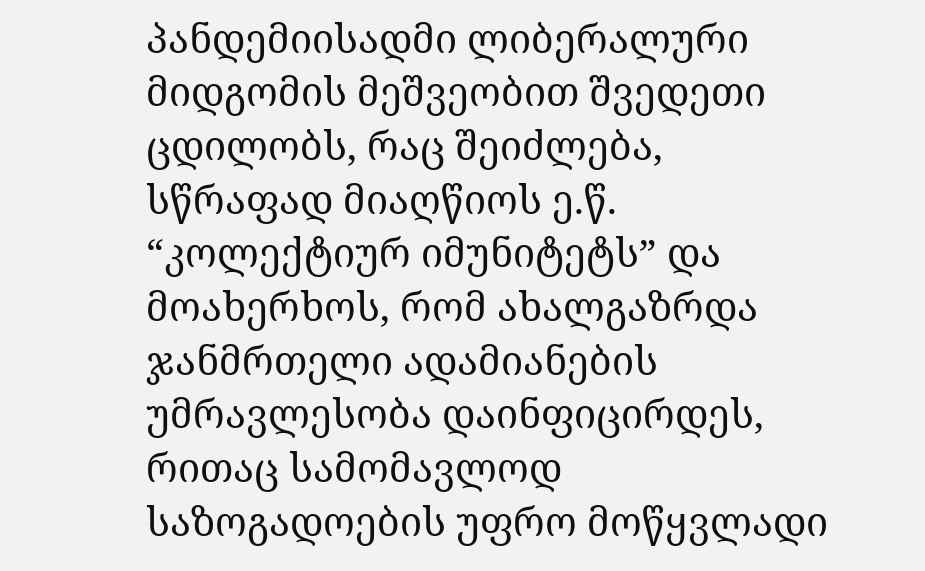პანდემიისადმი ლიბერალური მიდგომის მეშვეობით შვედეთი ცდილობს, რაც შეიძლება, სწრაფად მიაღწიოს ე.წ. “კოლექტიურ იმუნიტეტს” და მოახერხოს, რომ ახალგაზრდა ჯანმრთელი ადამიანების უმრავლესობა დაინფიცირდეს, რითაც სამომავლოდ საზოგადოების უფრო მოწყვლადი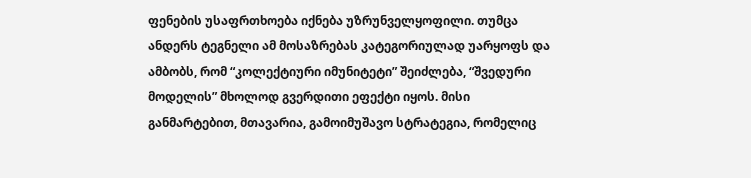ფენების უსაფრთხოება იქნება უზრუნველყოფილი. თუმცა ანდერს ტეგნელი ამ მოსაზრებას კატეგორიულად უარყოფს და ამბობს, რომ “კოლექტიური იმუნიტეტი” შეიძლება, “შვედური მოდელის” მხოლოდ გვერდითი ეფექტი იყოს. მისი განმარტებით, მთავარია, გამოიმუშავო სტრატეგია, რომელიც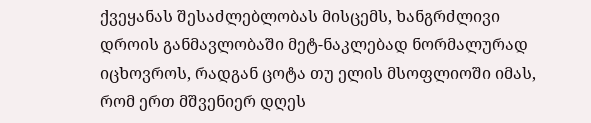ქვეყანას შესაძლებლობას მისცემს, ხანგრძლივი დროის განმავლობაში მეტ-ნაკლებად ნორმალურად იცხოვროს, რადგან ცოტა თუ ელის მსოფლიოში იმას, რომ ერთ მშვენიერ დღეს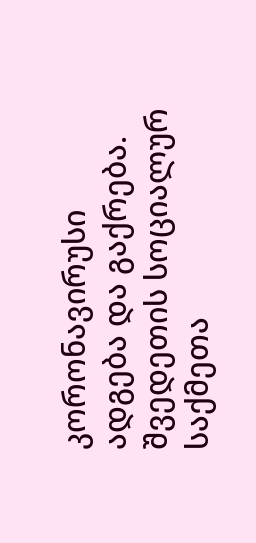კორონავირუსი ადგება და გაქრება. შვედეთის სოციალურ საქმეთა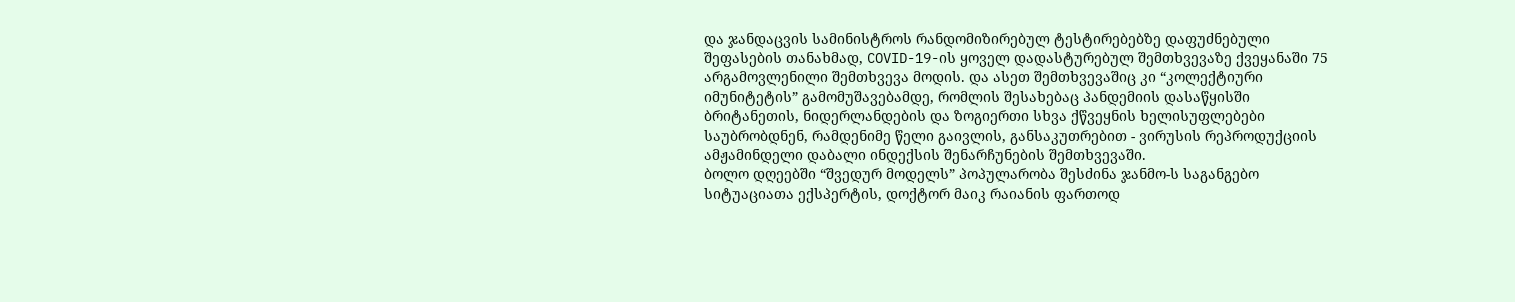და ჯანდაცვის სამინისტროს რანდომიზირებულ ტესტირებებზე დაფუძნებული შეფასების თანახმად, COVID-19-ის ყოველ დადასტურებულ შემთხვევაზე ქვეყანაში 75 არგამოვლენილი შემთხვევა მოდის. და ასეთ შემთხვევაშიც კი “კოლექტიური იმუნიტეტის” გამომუშავებამდე, რომლის შესახებაც პანდემიის დასაწყისში ბრიტანეთის, ნიდერლანდების და ზოგიერთი სხვა ქწვეყნის ხელისუფლებები საუბრობდნენ, რამდენიმე წელი გაივლის, განსაკუთრებით - ვირუსის რეპროდუქციის ამჟამინდელი დაბალი ინდექსის შენარჩუნების შემთხვევაში.
ბოლო დღეებში “შვედურ მოდელს” პოპულარობა შესძინა ჯანმო-ს საგანგებო სიტუაციათა ექსპერტის, დოქტორ მაიკ რაიანის ფართოდ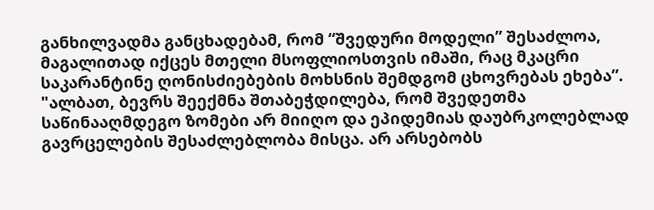განხილვადმა განცხადებამ, რომ “შვედური მოდელი” შესაძლოა, მაგალითად იქცეს მთელი მსოფლიოსთვის იმაში, რაც მკაცრი საკარანტინე ღონისძიებების მოხსნის შემდგომ ცხოვრებას ეხება”. "ალბათ, ბევრს შეექმნა შთაბეჭდილება, რომ შვედეთმა საწინააღმდეგო ზომები არ მიიღო და ეპიდემიას დაუბრკოლებლად გავრცელების შესაძლებლობა მისცა. არ არსებობს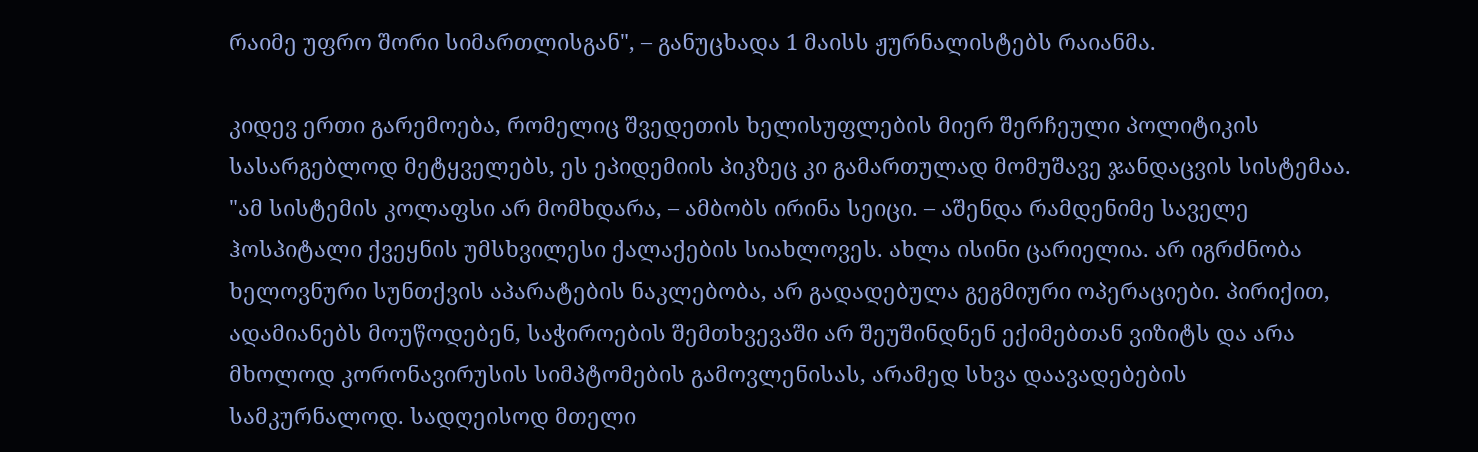რაიმე უფრო შორი სიმართლისგან", – განუცხადა 1 მაისს ჟურნალისტებს რაიანმა.

კიდევ ერთი გარემოება, რომელიც შვედეთის ხელისუფლების მიერ შერჩეული პოლიტიკის სასარგებლოდ მეტყველებს, ეს ეპიდემიის პიკზეც კი გამართულად მომუშავე ჯანდაცვის სისტემაა. "ამ სისტემის კოლაფსი არ მომხდარა, – ამბობს ირინა სეიცი. – აშენდა რამდენიმე საველე ჰოსპიტალი ქვეყნის უმსხვილესი ქალაქების სიახლოვეს. ახლა ისინი ცარიელია. არ იგრძნობა ხელოვნური სუნთქვის აპარატების ნაკლებობა, არ გადადებულა გეგმიური ოპერაციები. პირიქით, ადამიანებს მოუწოდებენ, საჭიროების შემთხვევაში არ შეუშინდნენ ექიმებთან ვიზიტს და არა მხოლოდ კორონავირუსის სიმპტომების გამოვლენისას, არამედ სხვა დაავადებების სამკურნალოდ. სადღეისოდ მთელი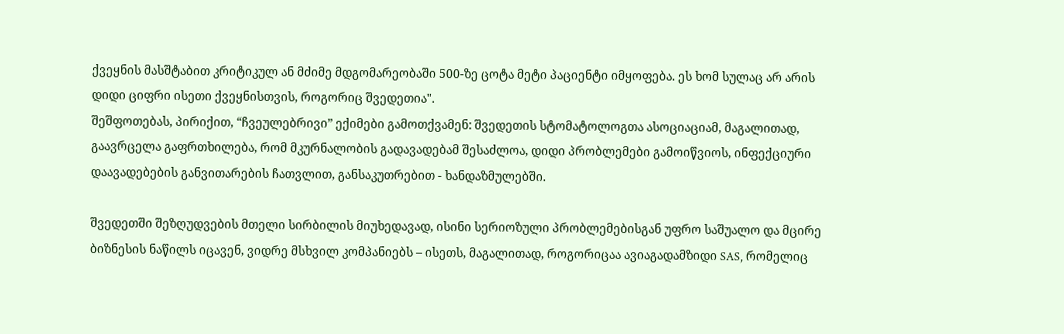ქვეყნის მასშტაბით კრიტიკულ ან მძიმე მდგომარეობაში 500-ზე ცოტა მეტი პაციენტი იმყოფება. ეს ხომ სულაც არ არის დიდი ციფრი ისეთი ქვეყნისთვის, როგორიც შვედეთია".
შეშფოთებას, პირიქით, “ჩვეულებრივი” ექიმები გამოთქვამენ: შვედეთის სტომატოლოგთა ასოციაციამ, მაგალითად, გაავრცელა გაფრთხილება, რომ მკურნალობის გადავადებამ შესაძლოა, დიდი პრობლემები გამოიწვიოს, ინფექციური დაავადებების განვითარების ჩათვლით, განსაკუთრებით - ხანდაზმულებში.

შვედეთში შეზღუდვების მთელი სირბილის მიუხედავად, ისინი სერიოზული პრობლემებისგან უფრო საშუალო და მცირე ბიზნესის ნაწილს იცავენ, ვიდრე მსხვილ კომპანიებს – ისეთს, მაგალითად, როგორიცაა ავიაგადამზიდი SAS, რომელიც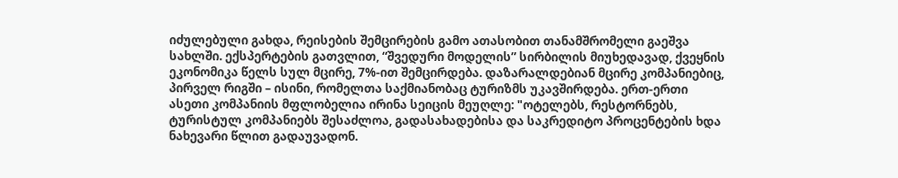იძულებული გახდა, რეისების შემცირების გამო ათასობით თანამშრომელი გაეშვა სახლში. ექსპერტების გათვლით, “შვედური მოდელის” სირბილის მიუხედავად, ქვეყნის ეკონომიკა წელს სულ მცირე, 7%-ით შემცირდება. დაზარალდებიან მცირე კომპანიებიც, პირველ რიგში – ისინი, რომელთა საქმიანობაც ტურიზმს უკავშირდება. ერთ-ერთი ასეთი კომპანიის მფლობელია ირინა სეიცის მეუღლე: "ოტელებს, რესტორნებს, ტურისტულ კომპანიებს შესაძლოა, გადასახადებისა და საკრედიტო პროცენტების ხდა ნახევარი წლით გადაუვადონ.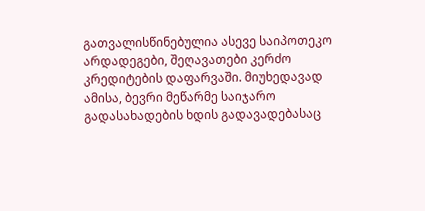გათვალისწინებულია ასევე საიპოთეკო არდადეგები, შეღავათები კერძო კრედიტების დაფარვაში. მიუხედავად ამისა, ბევრი მეწარმე საიჯარო გადასახადების ხდის გადავადებასაც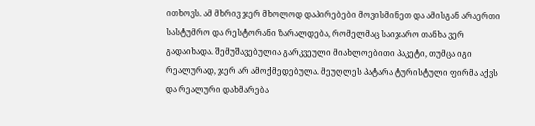ითხოვს. ამ მხრივ ჯერ მხოლოდ დაპირებები მოვისმინეთ და ამისგან არაერთი სასტუმრო და რესტორანი ზარალდება, რომელმაც საიჯარო თანხა ვერ გადაიხადა. შემუშავებულია გარკვეული მიახლოებითი პაკეტი, თუმცა იგი რეალურად, ჯერ არ ამოქმედებულა. მეუღლეს პატარა ტურისტული ფირმა აქვს და რეალური დახმარება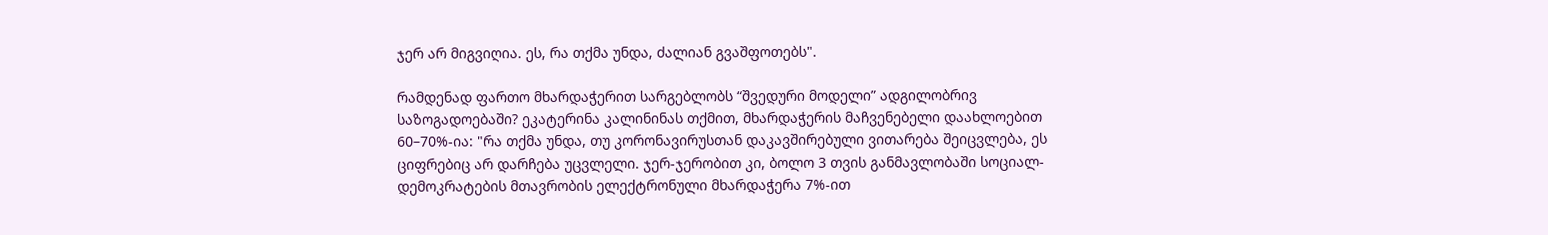ჯერ არ მიგვიღია. ეს, რა თქმა უნდა, ძალიან გვაშფოთებს".

რამდენად ფართო მხარდაჭერით სარგებლობს “შვედური მოდელი” ადგილობრივ საზოგადოებაში? ეკატერინა კალინინას თქმით, მხარდაჭერის მაჩვენებელი დაახლოებით 60–70%-ია: "რა თქმა უნდა, თუ კორონავირუსთან დაკავშირებული ვითარება შეიცვლება, ეს ციფრებიც არ დარჩება უცვლელი. ჯერ-ჯერობით კი, ბოლო 3 თვის განმავლობაში სოციალ-დემოკრატების მთავრობის ელექტრონული მხარდაჭერა 7%-ით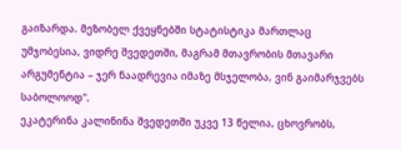გაიზარდა. მეზობელ ქვეყნებში სტატისტიკა მართლაც უმჯობესია, ვიდრე შვედეთში, მაგრამ მთავრობის მთავარი არგუმენტია – ჯერ ნაადრევია იმაზე მსჯელობა, ვინ გაიმარჯვებს საბოლოოდ".
ეკატერინა კალინინა შვედეთში უკვე 13 წელია, ცხოვრობს,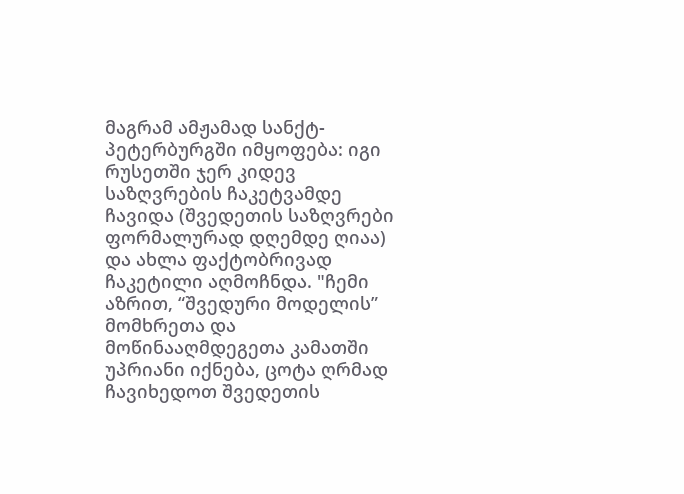მაგრამ ამჟამად სანქტ-პეტერბურგში იმყოფება: იგი რუსეთში ჯერ კიდევ საზღვრების ჩაკეტვამდე ჩავიდა (შვედეთის საზღვრები ფორმალურად დღემდე ღიაა) და ახლა ფაქტობრივად ჩაკეტილი აღმოჩნდა. "ჩემი აზრით, “შვედური მოდელის” მომხრეთა და მოწინააღმდეგეთა კამათში უპრიანი იქნება, ცოტა ღრმად ჩავიხედოთ შვედეთის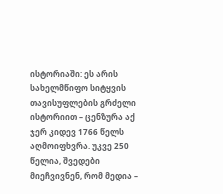ისტორიაში: ეს არის სახელმწიფო სიტყვის თავისუფლების გრძელი ისტორიით – ცენზურა აქ ჯერ კიდევ 1766 წელს აღმოიფხვრა. უკვე 250 წელია, შვედები მიეჩვივნენ, რომ მედია –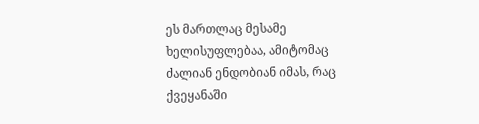ეს მართლაც მესამე ხელისუფლებაა, ამიტომაც ძალიან ენდობიან იმას, რაც ქვეყანაში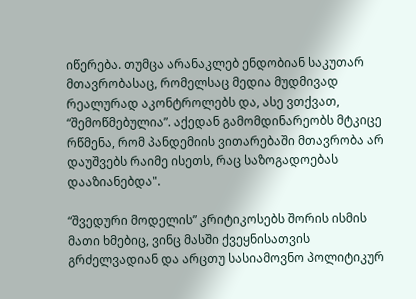იწერება. თუმცა არანაკლებ ენდობიან საკუთარ მთავრობასაც, რომელსაც მედია მუდმივად რეალურად აკონტროლებს და, ასე ვთქვათ, “შემოწმებულია”. აქედან გამომდინარეობს მტკიცე რწმენა, რომ პანდემიის ვითარებაში მთავრობა არ დაუშვებს რაიმე ისეთს, რაც საზოგადოებას დააზიანებდა".

“შვედური მოდელის” კრიტიკოსებს შორის ისმის მათი ხმებიც, ვინც მასში ქვეყნისათვის გრძელვადიან და არცთუ სასიამოვნო პოლიტიკურ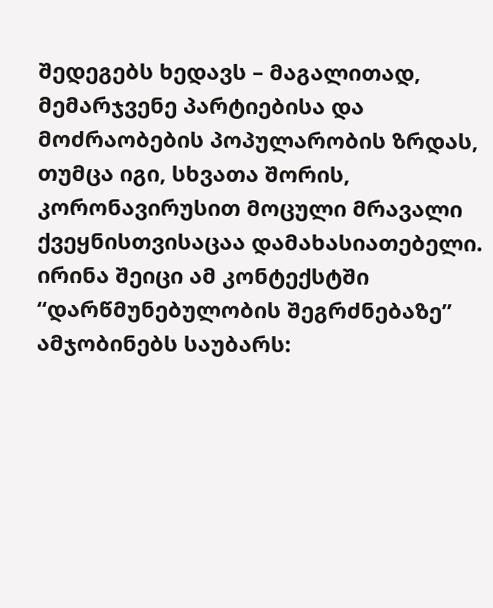შედეგებს ხედავს – მაგალითად, მემარჯვენე პარტიებისა და მოძრაობების პოპულარობის ზრდას, თუმცა იგი, სხვათა შორის, კორონავირუსით მოცული მრავალი ქვეყნისთვისაცაა დამახასიათებელი. ირინა შეიცი ამ კონტექსტში “დარწმუნებულობის შეგრძნებაზე” ამჯობინებს საუბარს: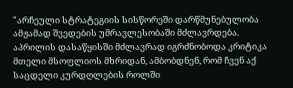"არჩეული სტრატეგიის სისწორეში დარწმუნებულობა ამჟამად შვედების უმრავლესობაში მძლავრდება. აპრილის დასაწყისში მძლავრად იგრძნობოდა კრიტიკა მთელი მსოფლიოს მხრიდან, ამბობდნენ, რომ ჩვენ აქ საცდელი კურდღლების როლში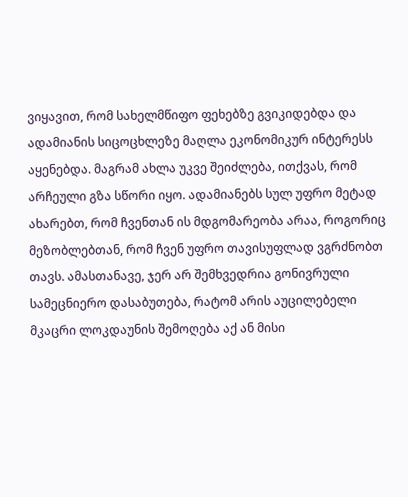ვიყავით, რომ სახელმწიფო ფეხებზე გვიკიდებდა და ადამიანის სიცოცხლეზე მაღლა ეკონომიკურ ინტერესს აყენებდა. მაგრამ ახლა უკვე შეიძლება, ითქვას, რომ არჩეული გზა სწორი იყო. ადამიანებს სულ უფრო მეტად ახარებთ, რომ ჩვენთან ის მდგომარეობა არაა, როგორიც მეზობლებთან, რომ ჩვენ უფრო თავისუფლად ვგრძნობთ თავს. ამასთანავე, ჯერ არ შემხვედრია გონივრული სამეცნიერო დასაბუთება, რატომ არის აუცილებელი მკაცრი ლოკდაუნის შემოღება აქ ან მისი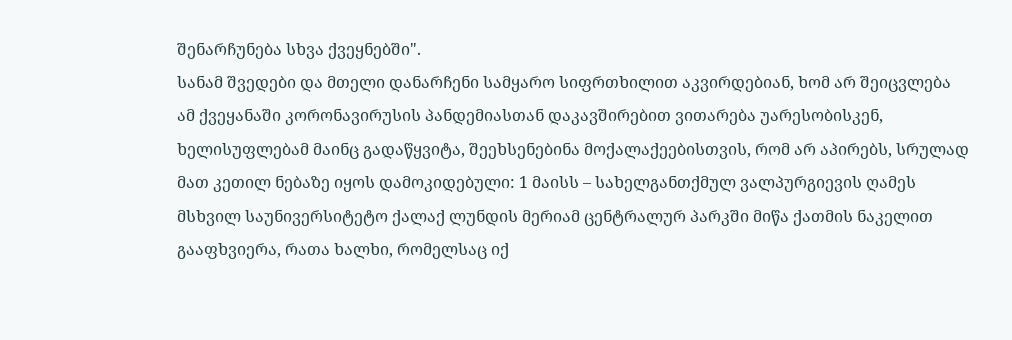შენარჩუნება სხვა ქვეყნებში".
სანამ შვედები და მთელი დანარჩენი სამყარო სიფრთხილით აკვირდებიან, ხომ არ შეიცვლება ამ ქვეყანაში კორონავირუსის პანდემიასთან დაკავშირებით ვითარება უარესობისკენ, ხელისუფლებამ მაინც გადაწყვიტა, შეეხსენებინა მოქალაქეებისთვის, რომ არ აპირებს, სრულად მათ კეთილ ნებაზე იყოს დამოკიდებული: 1 მაისს – სახელგანთქმულ ვალპურგიევის ღამეს მსხვილ საუნივერსიტეტო ქალაქ ლუნდის მერიამ ცენტრალურ პარკში მიწა ქათმის ნაკელით გააფხვიერა, რათა ხალხი, რომელსაც იქ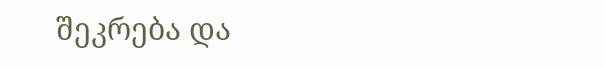შეკრება და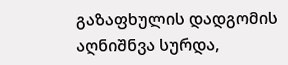გაზაფხულის დადგომის აღნიშნვა სურდა,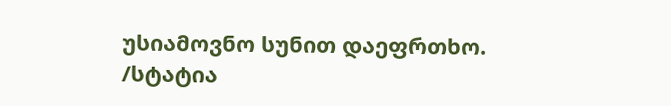უსიამოვნო სუნით დაეფრთხო.
/სტატია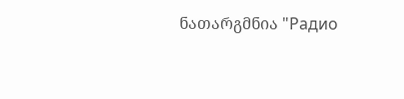ნათარგმნია "Радио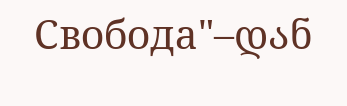Свобода"–დან